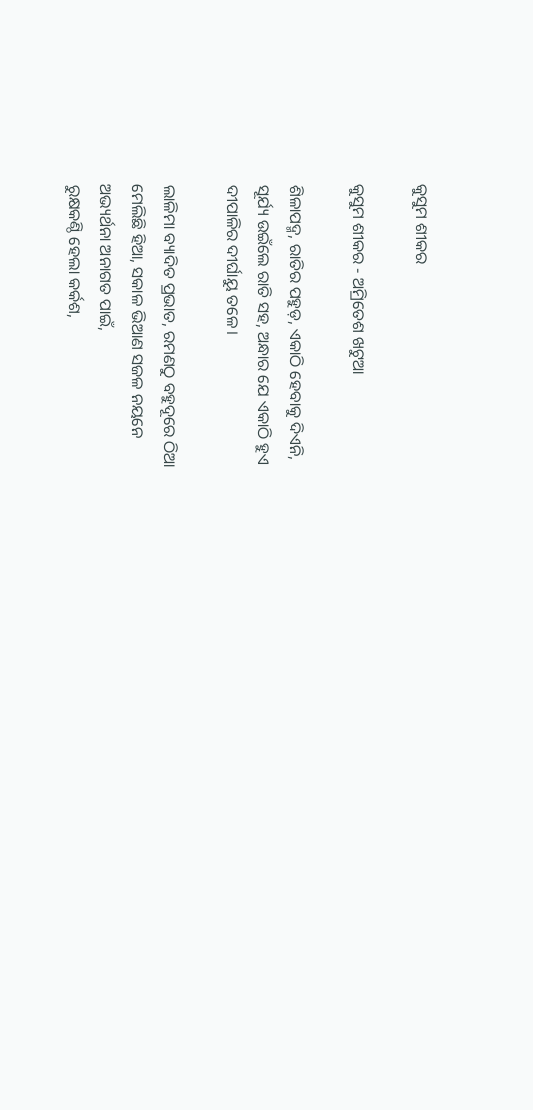କୁସୁମ ଶୀକର

କୁସୁମ ଶୀକର - ଅମ୍ରିତେଶ ଖଟୁଆ

ଶିଳାପଦ୍ମ, ରାତିର ପହୁଡ଼, ଏକାଠି ହେବାକୁ ଦିଏନି,
ସୂର୍ଯ୍ୟ ଉଇଁଲେ ରାତି ସହ, ଅନ୍ଧାର ଯେ ଏକାଠି ହୁଏ
ଦୀପାଳିର ଦୀର୍ଘାୟୁ ତଳେ।

ଲାଳିମା ବ୍ୟାଦିତ ପ୍ରଭାତ, ରମଣଠୁ ବହୁଦୂରେ ଠିଆ
ମେଲିଛି ହିଆ, ସକାଳ ଭିଆଣ ସଜଳ ନୟନେ
ଅଭ୍ୟର୍ଥନା ଅନାଗତ ପାଇଁ,
ରୁକ୍ଷକଣ୍ଠି ହେଲା କର୍କଶ,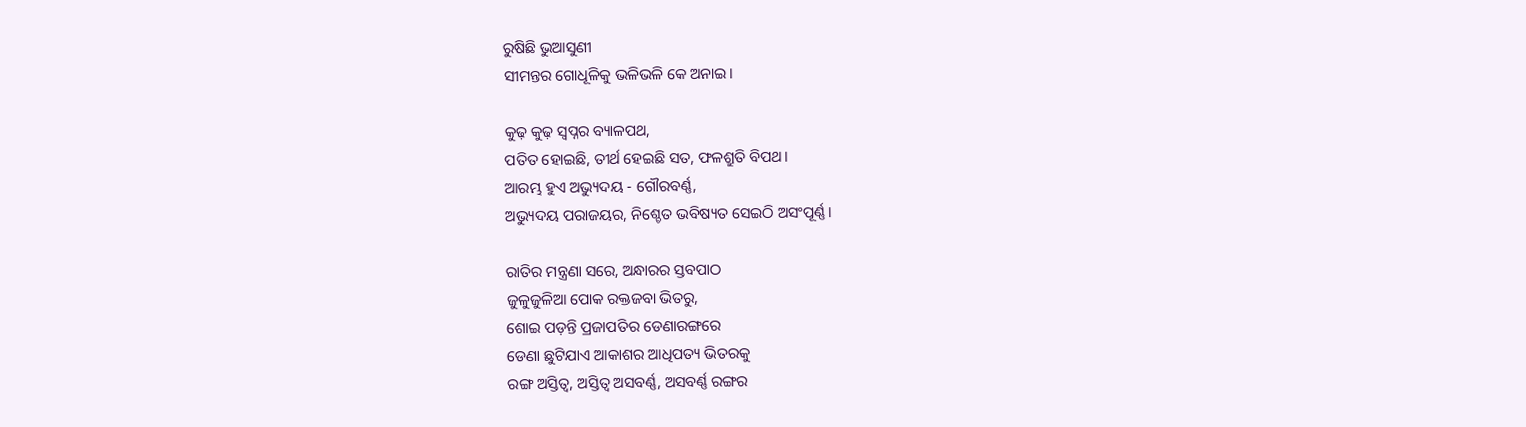ରୁଷିଛି ଭୁଆସୁଣୀ
ସୀମନ୍ତର ଗୋଧୂଳିକୁ ଭଳିଭଳି କେ ଅନାଇ।

କୁଢ଼ କୁଢ଼ ସ୍ବପ୍ନର ବ୍ୟାଳପଥ,
ପତିତ ହୋଇଛି, ତୀର୍ଥ ହେଇଛି ସତ, ଫଳଶ୍ରୁତି ବିପଥ।
ଆରମ୍ଭ ହୁଏ ଅଭ୍ୟୁଦୟ - ଗୌରବର୍ଣ୍ଣ,
ଅଭ୍ୟୁଦୟ ପରାଜୟର, ନିଶ୍ଚେତ ଭବିଷ୍ୟତ ସେଇଠି ଅସଂପୂର୍ଣ୍ଣ।

ରାତିର ମନ୍ତ୍ରଣା ସରେ, ଅନ୍ଧାରର ସ୍ତବପାଠ
ଜୁଳୁଜୁଳିଆ ପୋକ ରକ୍ତଜବା ଭିତରୁ,
ଶୋଇ ପଡ଼ନ୍ତି ପ୍ରଜାପତିର ଡେଣାରଙ୍ଗରେ
ଡେଣା ଛୁଟିଯାଏ ଆକାଶର ଆଧିପତ୍ୟ ଭିତରକୁ
ରଙ୍ଗ ଅସ୍ତିତ୍ଵ, ଅସ୍ତିତ୍ଵ ଅସବର୍ଣ୍ଣ, ଅସବର୍ଣ୍ଣ ରଙ୍ଗର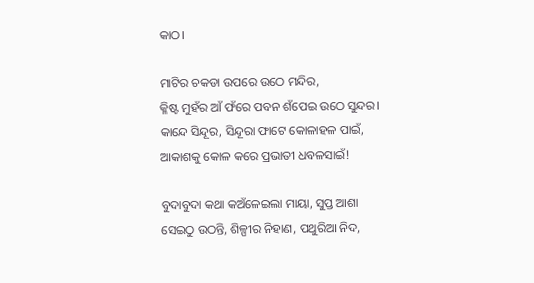କାଠ।

ମାଟିର ଚକଡା ଉପରେ ଉଠେ ମନ୍ଦିର,
କ୍ଳିଷ୍ଟ ମୁହଁର ଆଁ ଫଁରେ ପବନ ଶଁପେଇ ଉଠେ ସୁନ୍ଦର।
କାନ୍ଦେ ସିନ୍ଦୂର, ସିନ୍ଦୂରା ଫାଟେ କୋଳାହଳ ପାଇଁ,
ଆକାଶକୁ କୋଳ କରେ ପ୍ରଭାତୀ ଧବଳସାଇଁ!

ବୁଦାବୁଦା କଥା କଅଁଳେଇଲା ମାୟା, ସୁପ୍ତ ଆଶା
ସେଇଠୁ ଉଠନ୍ତି, ଶିଳ୍ପୀର ନିହାଣ, ପଥୁରିଆ ନିଦ,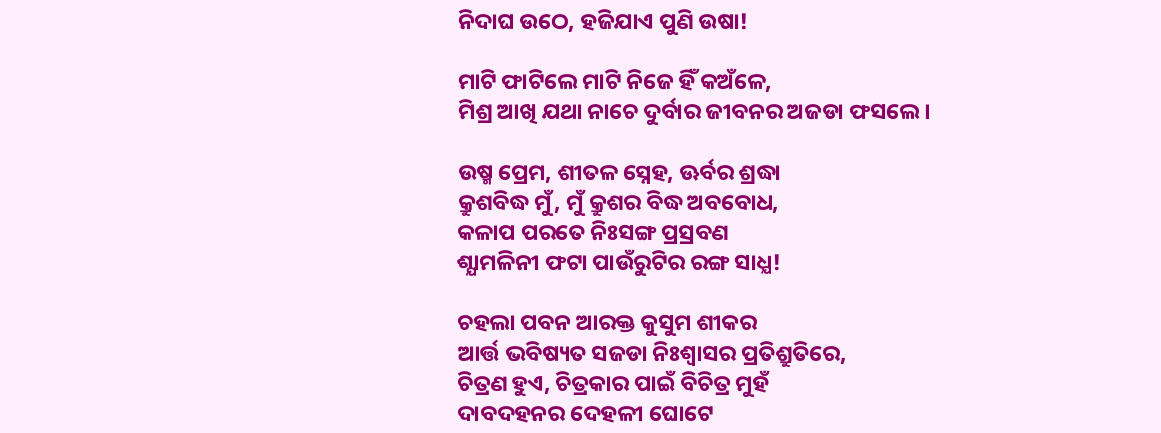ନିଦାଘ ଉଠେ, ହଜିଯାଏ ପୁଣି ଉଷା!

ମାଟି ଫାଟିଲେ ମାଟି ନିଜେ ହିଁ କଅଁଳେ,
ମିଶ୍ର ଆଖି ଯଥା ନାଚେ ଦୁର୍ବାର ଜୀବନର ଅଜଡା ଫସଲେ।

ଉଷ୍ମ ପ୍ରେମ, ଶୀତଳ ସ୍ନେହ, ଊର୍ବର ଶ୍ରଦ୍ଧା
କ୍ରୁଶବିଦ୍ଧ ମୁଁ, ମୁଁ କ୍ରୁଶର ବିଦ୍ଧ ଅବବୋଧ,
କଳାପ ପରତେ ନିଃସଙ୍ଗ ପ୍ରସ୍ରବଣ
ଶ୍ଯାମଳିନୀ ଫଟା ପାଉଁରୁଟିର ରଙ୍ଗ ସାଧ୍ଯ!

ଚହଲା ପବନ ଆରକ୍ତ କୁସୁମ ଶୀକର
ଆର୍ତ୍ତ ଭବିଷ୍ୟତ ସଜଡା ନିଃଶ୍ଵାସର ପ୍ରତିଶ୍ରୁତିରେ,
ଚିତ୍ରଣ ହୁଏ, ଚିତ୍ରକାର ପାଇଁ ବିଚିତ୍ର ମୁହଁ
ଦାବଦହନର ଦେହଳୀ ଘୋଟେ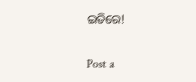ଇତିରେ!

Post a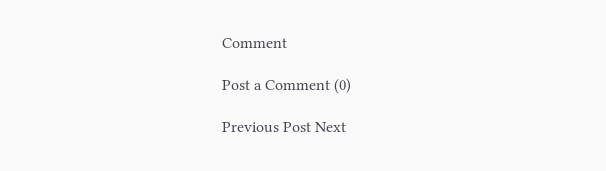Comment

Post a Comment (0)

Previous Post Next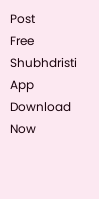Post
Free Shubhdristi App Download Now